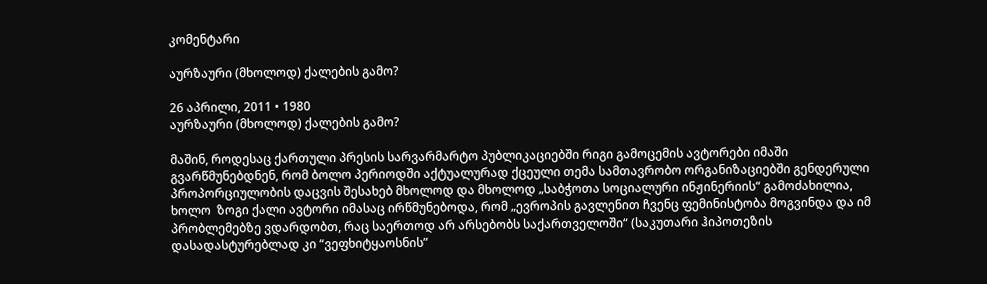კომენტარი

აურზაური (მხოლოდ) ქალების გამო?

26 აპრილი, 2011 • 1980
აურზაური (მხოლოდ) ქალების გამო?

მაშინ, როდესაც ქართული პრესის სარვარმარტო პუბლიკაციებში რიგი გამოცემის ავტორები იმაში გვარწმუნებდნენ, რომ ბოლო პერიოდში აქტუალურად ქცეული თემა სამთავრობო ორგანიზაციებში გენდერული პროპორციულობის დაცვის შესახებ მხოლოდ და მხოლოდ „საბჭოთა სოციალური ინჟინერიის“ გამოძახილია, ხოლო  ზოგი ქალი ავტორი იმასაც ირწმუნებოდა, რომ „ევროპის გავლენით ჩვენც ფემინისტობა მოგვინდა და იმ პრობლემებზე ვდარდობთ, რაც საერთოდ არ არსებობს საქართველოში“ (საკუთარი ჰიპოთეზის დასადასტურებლად კი “ვეფხიტყაოსნის”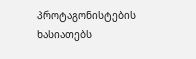პროტაგონისტების ხასიათებს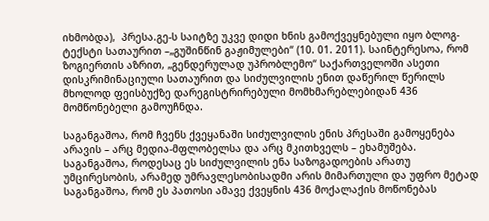იხმობდა),  პრესა.გე-ს საიტზე უკვე დიდი ხნის გამოქვეყნებული იყო ბლოგ-ტექსტი სათაურით –„გუშინწინ გაჟიმულები“ (10. 01. 2011). საინტერესოა, რომ ზოგიერთის აზრით, „გენდერულად უპრობლემო“ საქართველოში ასეთი დისკრიმინაციული სათაურით და სიძულვილის ენით დაწერილ წერილს მხოლოდ ფეისბუქზე დარეგისტრირებული მომხმარებლებიდან 436 მომწონებელი გამოუჩნდა.

საგანგაშოა, რომ ჩვენს ქვეყანაში სიძულვილის ენის პრესაში გამოყენება არავის – არც მედია-მფლობელსა და არც მკითხველს – ეხამუშება. საგანგაშოა, როდესაც ეს სიძულვილის ენა საზოგადოების არათუ უმცირესობის, არამედ უმრავლესობისადმი არის მიმართული და უფრო მეტად საგანგაშოა, რომ ეს პათოსი ამავე ქვეყნის 436 მოქალაქის მოწონებას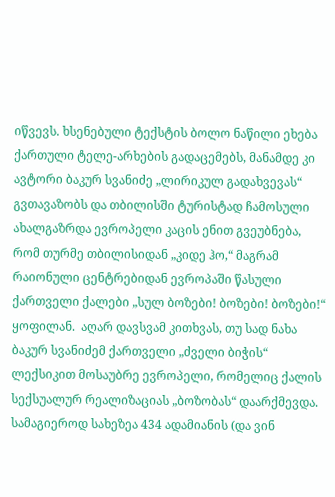იწვევს. ხსენებული ტექსტის ბოლო ნაწილი ეხება ქართული ტელე-არხების გადაცემებს, მანამდე კი ავტორი ბაკურ სვანიძე „ლირიკულ გადახვევას“ გვთავაზობს და თბილისში ტურისტად ჩამოსული ახალგაზრდა ევროპელი კაცის ენით გვეუბნება, რომ თურმე თბილისიდან „კიდე ჰო,“ მაგრამ რაიონული ცენტრებიდან ევროპაში წასული ქართველი ქალები „სულ ბოზები! ბოზები! ბოზები!“ ყოფილან.  აღარ დავსვამ კითხვას, თუ სად ნახა ბაკურ სვანიძემ ქართველი „ძველი ბიჭის“ ლექსიკით მოსაუბრე ევროპელი, რომელიც ქალის სექსუალურ რეალიზაციას „ბოზობას“ დაარქმევდა. სამაგიეროდ სახეზეა 434 ადამიანის (და ვინ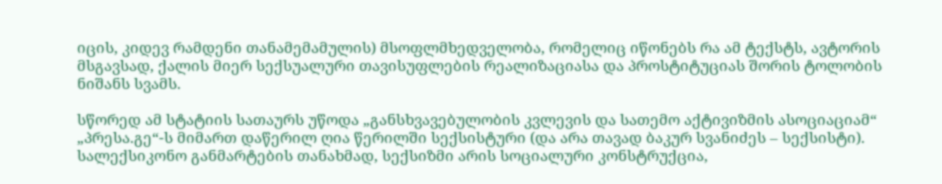იცის, კიდევ რამდენი თანამემამულის) მსოფლმხედველობა, რომელიც იწონებს რა ამ ტექსტს, ავტორის მსგავსად, ქალის მიერ სექსუალური თავისუფლების რეალიზაციასა და პროსტიტუციას შორის ტოლობის ნიშანს სვამს.

სწორედ ამ სტატიის სათაურს უწოდა „განსხვავებულობის კვლევის და სათემო აქტივიზმის ასოციაციამ“ „პრესა.გე“-ს მიმართ დაწერილ ღია წერილში სექსისტური (და არა თავად ბაკურ სვანიძეს – სექსისტი). სალექსიკონო განმარტების თანახმად, სექსიზმი არის სოციალური კონსტრუქცია,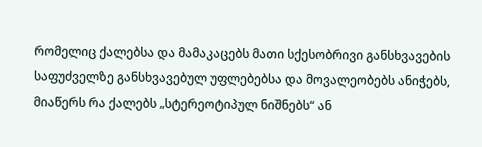რომელიც ქალებსა და მამაკაცებს მათი სქესობრივი განსხვავების საფუძველზე განსხვავებულ უფლებებსა და მოვალეობებს ანიჭებს, მიაწერს რა ქალებს „სტერეოტიპულ ნიშნებს“ ან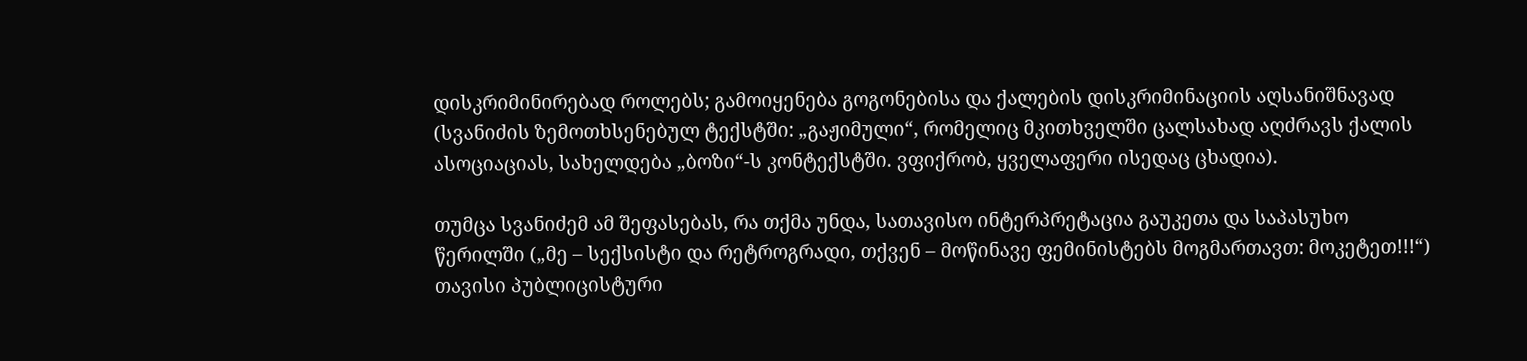დისკრიმინირებად როლებს; გამოიყენება გოგონებისა და ქალების დისკრიმინაციის აღსანიშნავად (სვანიძის ზემოთხსენებულ ტექსტში: „გაჟიმული“, რომელიც მკითხველში ცალსახად აღძრავს ქალის ასოციაციას, სახელდება „ბოზი“-ს კონტექსტში. ვფიქრობ, ყველაფერი ისედაც ცხადია).

თუმცა სვანიძემ ამ შეფასებას, რა თქმა უნდა, სათავისო ინტერპრეტაცია გაუკეთა და საპასუხო წერილში („მე – სექსისტი და რეტროგრადი, თქვენ – მოწინავე ფემინისტებს მოგმართავთ: მოკეტეთ!!!“) თავისი პუბლიცისტური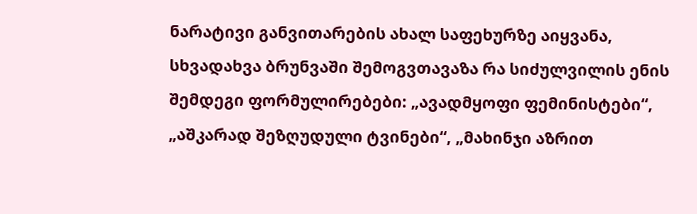ნარატივი განვითარების ახალ საფეხურზე აიყვანა, სხვადახვა ბრუნვაში შემოგვთავაზა რა სიძულვილის ენის შემდეგი ფორმულირებები: „ავადმყოფი ფემინისტები“, „აშკარად შეზღუდული ტვინები“, „მახინჯი აზრით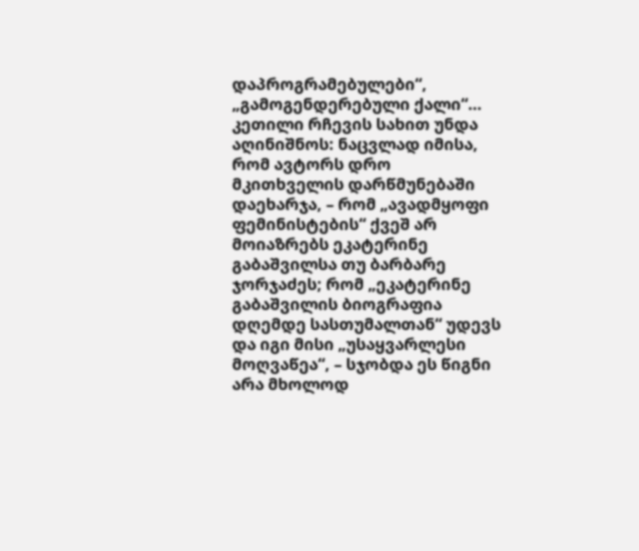დაპროგრამებულები“, „გამოგენდერებული ქალი“…  კეთილი რჩევის სახით უნდა აღინიშნოს: ნაცვლად იმისა, რომ ავტორს დრო მკითხველის დარწმუნებაში დაეხარჯა, – რომ „ავადმყოფი ფემინისტების“ ქვეშ არ მოიაზრებს ეკატერინე გაბაშვილსა თუ ბარბარე ჯორჯაძეს; რომ „ეკატერინე გაბაშვილის ბიოგრაფია დღემდე სასთუმალთან“ უდევს და იგი მისი „უსაყვარლესი მოღვაწეა“, – სჯობდა ეს წიგნი არა მხოლოდ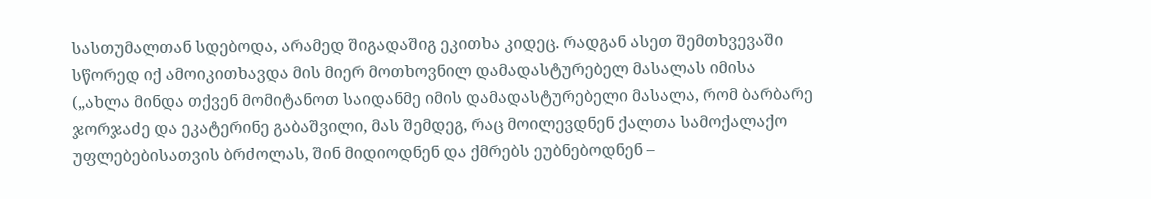სასთუმალთან სდებოდა, არამედ შიგადაშიგ ეკითხა კიდეც. რადგან ასეთ შემთხვევაში სწორედ იქ ამოიკითხავდა მის მიერ მოთხოვნილ დამადასტურებელ მასალას იმისა („ახლა მინდა თქვენ მომიტანოთ საიდანმე იმის დამადასტურებელი მასალა, რომ ბარბარე ჯორჯაძე და ეკატერინე გაბაშვილი, მას შემდეგ, რაც მოილევდნენ ქალთა სამოქალაქო უფლებებისათვის ბრძოლას, შინ მიდიოდნენ და ქმრებს ეუბნებოდნენ –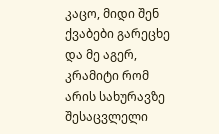კაცო, მიდი შენ ქვაბები გარეცხე და მე აგერ, კრამიტი რომ არის სახურავზე შესაცვლელი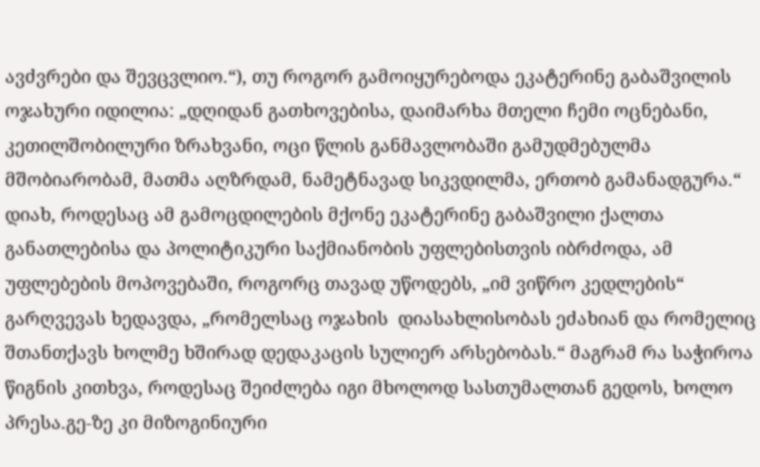ავძვრები და შევცვლიო.“), თუ როგორ გამოიყურებოდა ეკატერინე გაბაშვილის ოჯახური იდილია: „დღიდან გათხოვებისა, დაიმარხა მთელი ჩემი ოცნებანი, კეთილშობილური ზრახვანი, ოცი წლის განმავლობაში გამუდმებულმა მშობიარობამ, მათმა აღზრდამ, ნამეტნავად სიკვდილმა, ერთობ გამანადგურა.“ დიახ, როდესაც ამ გამოცდილების მქონე ეკატერინე გაბაშვილი ქალთა განათლებისა და პოლიტიკური საქმიანობის უფლებისთვის იბრძოდა, ამ უფლებების მოპოვებაში, როგორც თავად უწოდებს, „იმ ვიწრო კედლების“ გარღვევას ხედავდა, „რომელსაც ოჯახის  დიასახლისობას ეძახიან და რომელიც შთანთქავს ხოლმე ხშირად დედაკაცის სულიერ არსებობას.“ მაგრამ რა საჭიროა წიგნის კითხვა, როდესაც შეიძლება იგი მხოლოდ სასთუმალთან გედოს, ხოლო პრესა.გე-ზე კი მიზოგინიური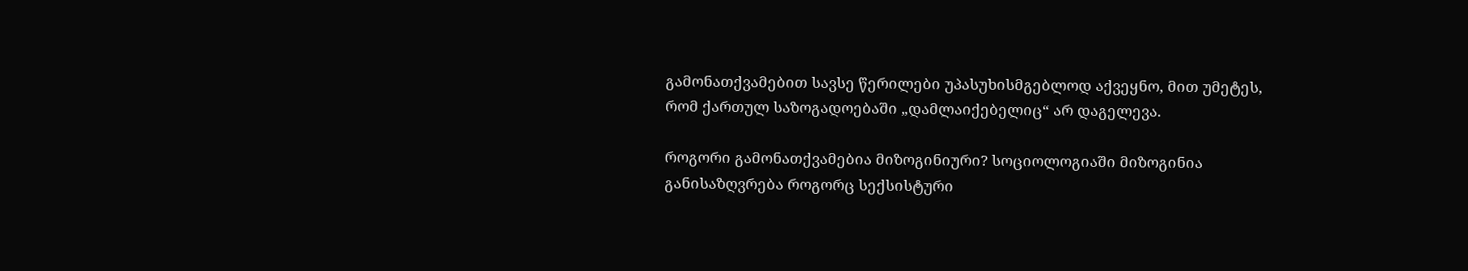გამონათქვამებით სავსე წერილები უპასუხისმგებლოდ აქვეყნო, მით უმეტეს, რომ ქართულ საზოგადოებაში „დამლაიქებელიც“ არ დაგელევა.

როგორი გამონათქვამებია მიზოგინიური? სოციოლოგიაში მიზოგინია განისაზღვრება როგორც სექსისტური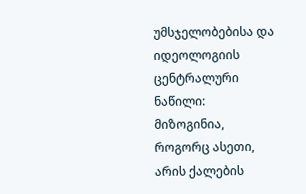უმსჯელობებისა და იდეოლოგიის ცენტრალური ნაწილი: მიზოგინია, როგორც ასეთი, არის ქალების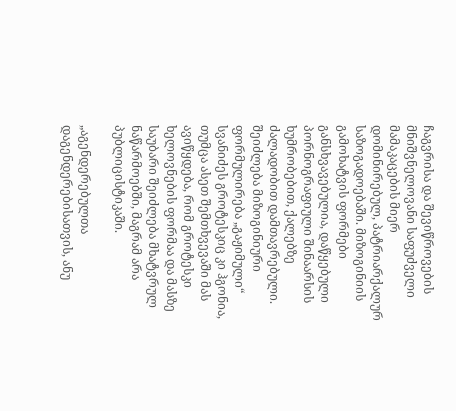ჩაგვრისა და შევიწროვების  მნიშვნელოვანი საფუძველი მამაკაცების მიერ დომინირებულ, პატრიარქალურ საზოგადოებაში. მიზოგინიის გამოხატვის ფორმები განსხვავებულია, დაწყებული პორნოგრაფიული შინაარსის ხუმრობებით, ქალებზე ძალადობით დამთავრებული. შეიძლება მიზოგინიური ფორმულირება „გაჟიმული“ სვანიძეს გროტესკიც კი ჰგონია, თუმცა ასეთ შემთხვევაში მას ავიწყდება, რომ გროტესკი ხელოვნების ფორმაა და მასზე საუბარი შეიძლება მხატვრულ ნაწარმოებში, მაგრამ არა პუბლიცისტიკაში.

„აგენდერებულთა დაგენდერებისათვის, ანუ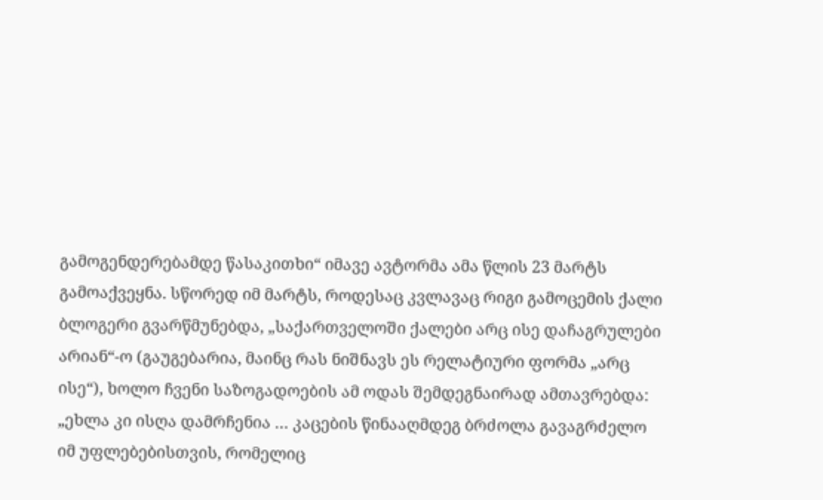გამოგენდერებამდე წასაკითხი“ იმავე ავტორმა ამა წლის 23 მარტს გამოაქვეყნა. სწორედ იმ მარტს, როდესაც კვლავაც რიგი გამოცემის ქალი ბლოგერი გვარწმუნებდა, „საქართველოში ქალები არც ისე დაჩაგრულები არიან“-ო (გაუგებარია, მაინც რას ნიშნავს ეს რელატიური ფორმა „არც ისე“), ხოლო ჩვენი საზოგადოების ამ ოდას შემდეგნაირად ამთავრებდა: „ეხლა კი ისღა დამრჩენია … კაცების წინააღმდეგ ბრძოლა გავაგრძელო იმ უფლებებისთვის, რომელიც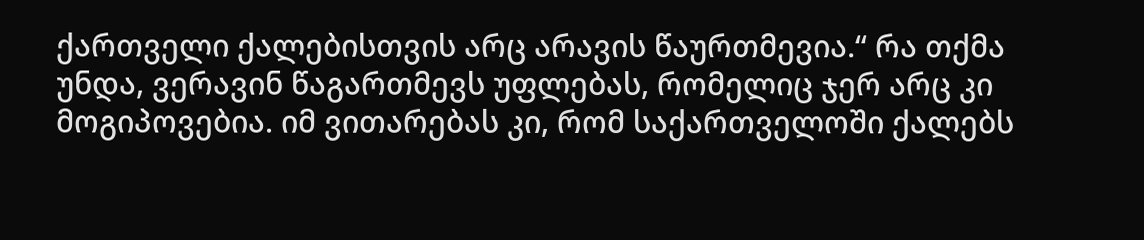ქართველი ქალებისთვის არც არავის წაურთმევია.“ რა თქმა უნდა, ვერავინ წაგართმევს უფლებას, რომელიც ჯერ არც კი მოგიპოვებია. იმ ვითარებას კი, რომ საქართველოში ქალებს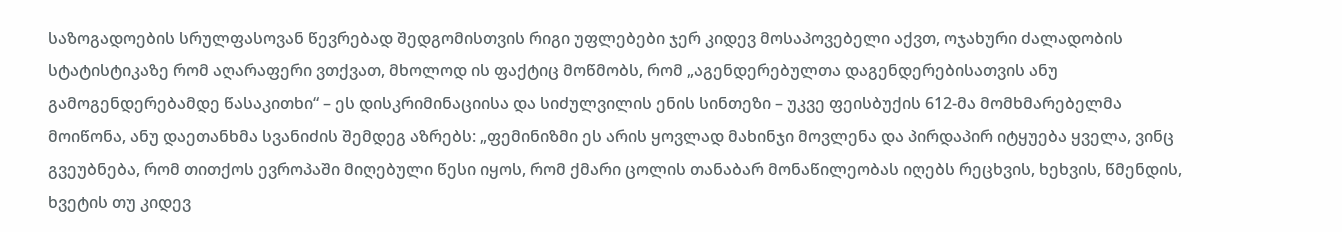საზოგადოების სრულფასოვან წევრებად შედგომისთვის რიგი უფლებები ჯერ კიდევ მოსაპოვებელი აქვთ, ოჯახური ძალადობის სტატისტიკაზე რომ აღარაფერი ვთქვათ, მხოლოდ ის ფაქტიც მოწმობს, რომ „აგენდერებულთა დაგენდერებისათვის ანუ გამოგენდერებამდე წასაკითხი“ – ეს დისკრიმინაციისა და სიძულვილის ენის სინთეზი – უკვე ფეისბუქის 612-მა მომხმარებელმა მოიწონა, ანუ დაეთანხმა სვანიძის შემდეგ აზრებს: „ფემინიზმი ეს არის ყოვლად მახინჯი მოვლენა და პირდაპირ იტყუება ყველა, ვინც გვეუბნება, რომ თითქოს ევროპაში მიღებული წესი იყოს, რომ ქმარი ცოლის თანაბარ მონაწილეობას იღებს რეცხვის, ხეხვის, წმენდის, ხვეტის თუ კიდევ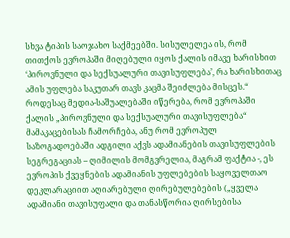სხვა ტიპის საოჯახო საქმეებში. სისულელეა ის, რომ თითქოს ევროპაში მიღებული იყოს ქალის იმავე ხარისხით ‘პიროვნული და სექსუალური თავისუფლება’, რა ხარისხითაც ამის უფლება საკუთარ თავს კაცმა შეიძლება მისცეს.“ როდესაც მედია-საშუალებაში იწერება, რომ ევროპაში ქალის „პიროვნული და სექსუალური თავისუფლება“ მამაკაცებისას ჩამორჩება, ანუ რომ ევროპულ საზოგადოებაში ადგილი აქვს ადამიანების თავისუფლების სეგრეგაციას – ღიმილის მომგვრელია, მაგრამ ფაქტია -, ეს ევროპის ქვეყნების ადამიანის უფლებების საყოველთაო დეკლარაციით აღიარებული ღირებულებების („ყველა ადამიანი თავისუფალი და თანასწორია ღირსებისა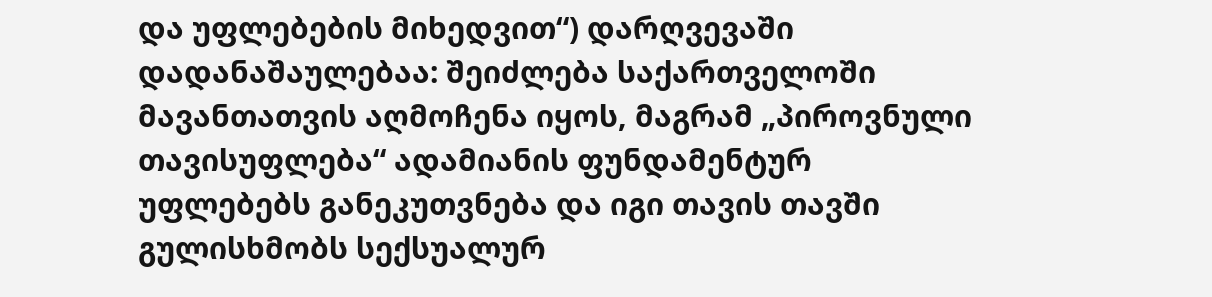და უფლებების მიხედვით“) დარღვევაში დადანაშაულებაა: შეიძლება საქართველოში მავანთათვის აღმოჩენა იყოს, მაგრამ „პიროვნული თავისუფლება“ ადამიანის ფუნდამენტურ უფლებებს განეკუთვნება და იგი თავის თავში გულისხმობს სექსუალურ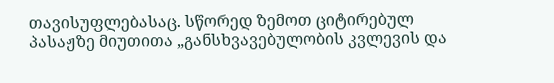თავისუფლებასაც. სწორედ ზემოთ ციტირებულ პასაჟზე მიუთითა „განსხვავებულობის კვლევის და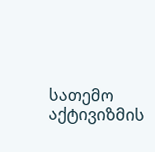სათემო აქტივიზმის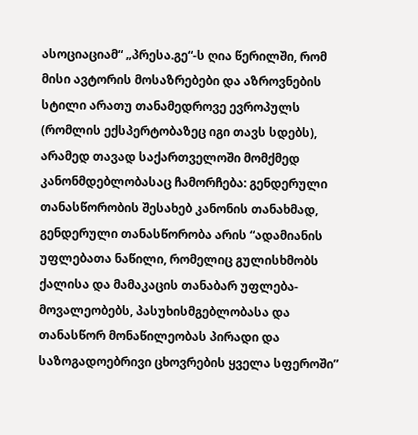ასოციაციამ“ „პრესა.გე“-ს ღია წერილში, რომ მისი ავტორის მოსაზრებები და აზროვნების სტილი არათუ თანამედროვე ევროპულს (რომლის ექსპერტობაზეც იგი თავს სდებს), არამედ თავად საქართველოში მომქმედ კანონმდებლობასაც ჩამორჩება: გენდერული თანასწორობის შესახებ კანონის თანახმად, გენდერული თანასწორობა არის “ადამიანის  უფლებათა ნაწილი, რომელიც გულისხმობს ქალისა და მამაკაცის თანაბარ უფლება-მოვალეობებს, პასუხისმგებლობასა და თანასწორ მონაწილეობას პირადი და საზოგადოებრივი ცხოვრების ყველა სფეროში”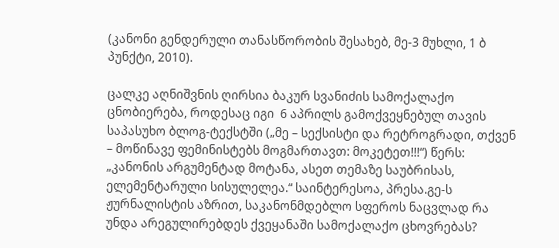(კანონი გენდერული თანასწორობის შესახებ, მე-3 მუხლი, 1 ბ პუნქტი, 2010).

ცალკე აღნიშვნის ღირსია ბაკურ სვანიძის სამოქალაქო ცნობიერება, როდესაც იგი  6 აპრილს გამოქვეყნებულ თავის საპასუხო ბლოგ-ტექსტში („მე – სექსისტი და რეტროგრადი, თქვენ – მოწინავე ფემინისტებს მოგმართავთ: მოკეტეთ!!!“) წერს: „კანონის არგუმენტად მოტანა, ასეთ თემაზე საუბრისას, ელემენტარული სისულელეა.“ საინტერესოა, პრესა.გე-ს ჟურნალისტის აზრით, საკანონმდებლო სფეროს ნაცვლად რა უნდა არეგულირებდეს ქვეყანაში სამოქალაქო ცხოვრებას?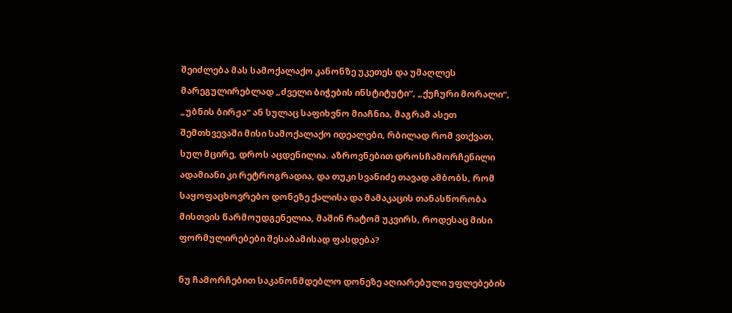შეიძლება მას სამოქალაქო კანონზე უკეთეს და უმაღლეს მარეგულირებლად „ძველი ბიჭების ინსტიტუტი“, „ქუჩური მორალი“, „უბნის ბირჟა“ ან სულაც საფიხვნო მიაჩნია, მაგრამ ასეთ შემთხვევაში მისი სამოქალაქო იდეალები, რბილად რომ ვთქვათ, სულ მცირე, დროს აცდენილია. აზროვნებით დროსჩამორჩენილი ადამიანი კი რეტროგრადია, და თუკი სვანიძე თავად ამბობს, რომ საყოფაცხოვრებო დონეზე ქალისა და მამაკაცის თანასწორობა მისთვის წარმოუდგენელია, მაშინ რატომ უკვირს, როდესაც მისი ფორმულირებები შესაბამისად ფასდება?

ნუ ჩამორჩებით საკანონმდებლო დონეზე აღიარებული უფლებების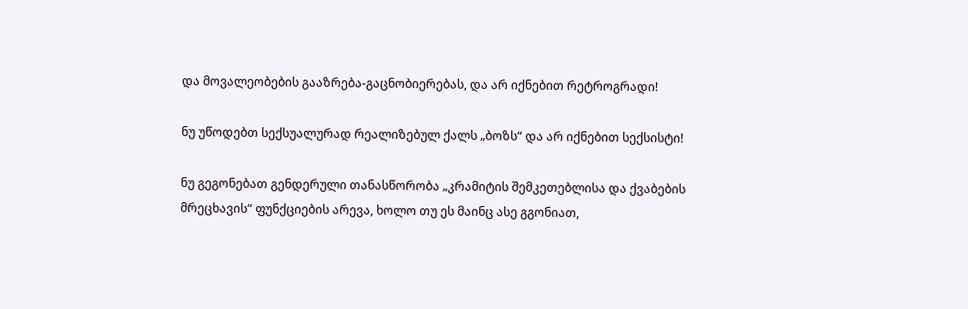და მოვალეობების გააზრება-გაცნობიერებას, და არ იქნებით რეტროგრადი!

ნუ უწოდებთ სექსუალურად რეალიზებულ ქალს „ბოზს“ და არ იქნებით სექსისტი!

ნუ გეგონებათ გენდერული თანასწორობა „კრამიტის შემკეთებლისა და ქვაბების მრეცხავის“ ფუნქციების არევა, ხოლო თუ ეს მაინც ასე გგონიათ,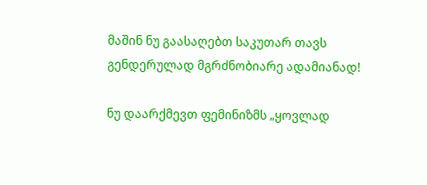მაშინ ნუ გაასაღებთ საკუთარ თავს გენდერულად მგრძნობიარე ადამიანად!

ნუ დაარქმევთ ფემინიზმს „ყოვლად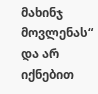მახინჯ მოვლენას“ და არ იქნებით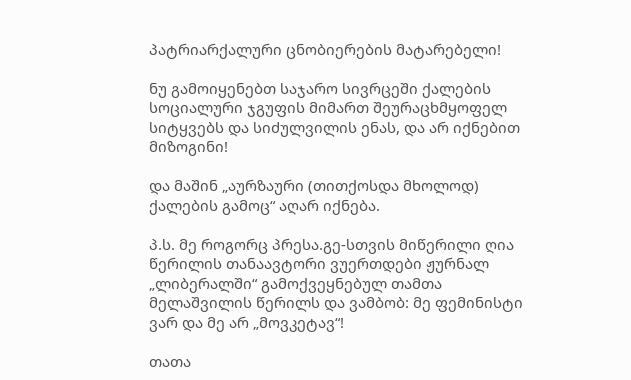პატრიარქალური ცნობიერების მატარებელი!

ნუ გამოიყენებთ საჯარო სივრცეში ქალების სოციალური ჯგუფის მიმართ შეურაცხმყოფელ სიტყვებს და სიძულვილის ენას, და არ იქნებით მიზოგინი!

და მაშინ „აურზაური (თითქოსდა მხოლოდ) ქალების გამოც“ აღარ იქნება.

პ.ს. მე როგორც პრესა.გე-სთვის მიწერილი ღია წერილის თანაავტორი ვუერთდები ჟურნალ „ლიბერალში“ გამოქვეყნებულ თამთა მელაშვილის წერილს და ვამბობ: მე ფემინისტი ვარ და მე არ „მოვკეტავ“!

თათა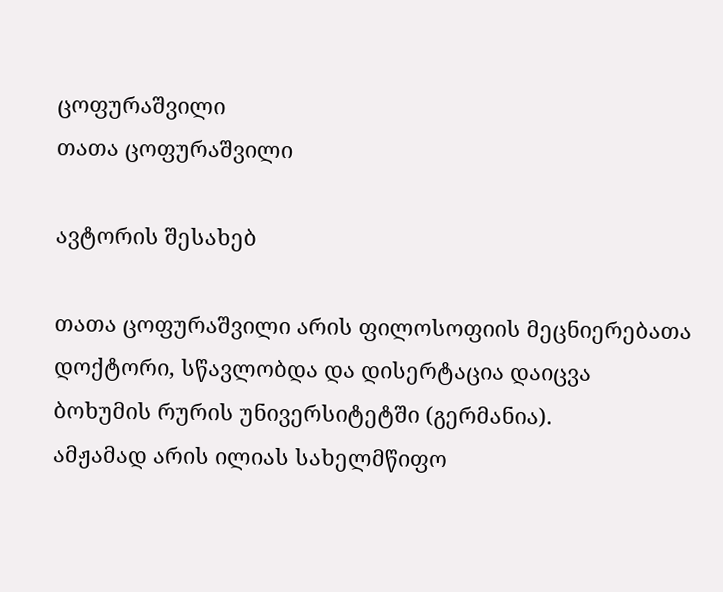ცოფურაშვილი
თათა ცოფურაშვილი

ავტორის შესახებ

თათა ცოფურაშვილი არის ფილოსოფიის მეცნიერებათა დოქტორი, სწავლობდა და დისერტაცია დაიცვა ბოხუმის რურის უნივერსიტეტში (გერმანია).
ამჟამად არის ილიას სახელმწიფო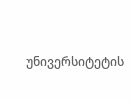უნივერსიტეტის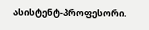ასისტენტ-პროფესორი.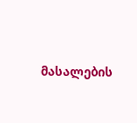მასალების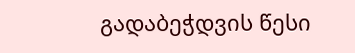გადაბეჭდვის წესი